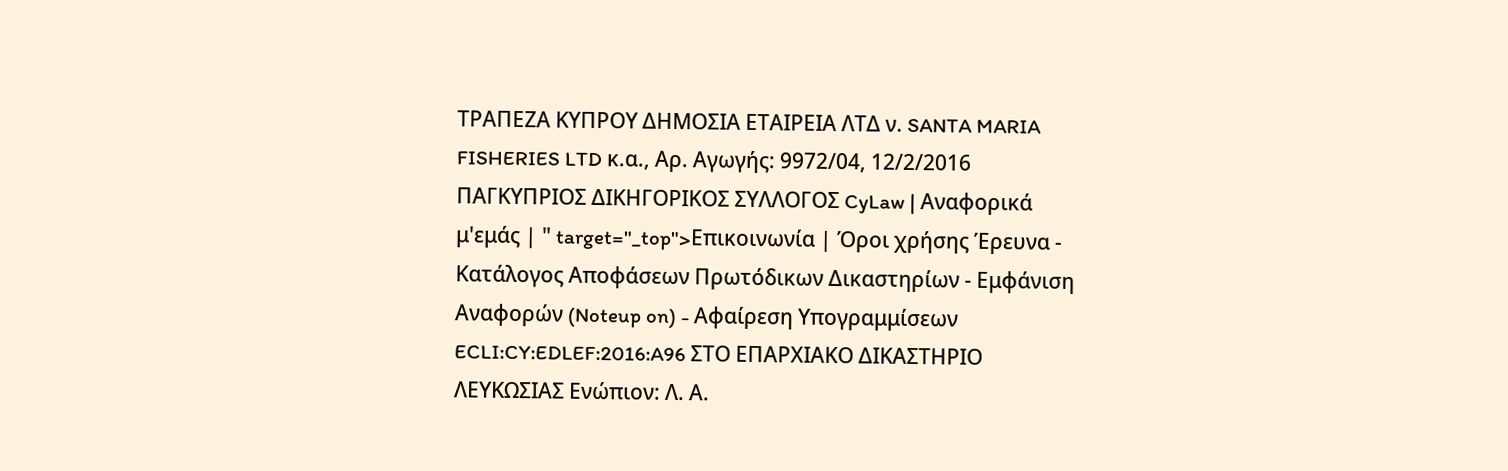ΤΡΑΠΕΖΑ ΚΥΠΡΟΥ ΔΗΜΟΣΙΑ ΕΤΑΙΡΕΙΑ ΛΤΔ ν. SANTA MARIA FISHERIES LTD κ.α., Αρ. Αγωγής: 9972/04, 12/2/2016 ΠΑΓΚΥΠΡΙΟΣ ΔΙΚΗΓΟΡΙΚΟΣ ΣΥΛΛΟΓΟΣ CyLaw | Αναφορικά μ'εμάς | " target="_top">Επικοινωνία | Όροι χρήσης Έρευνα - Κατάλογος Αποφάσεων Πρωτόδικων Δικαστηρίων - Εμφάνιση Αναφορών (Noteup on) - Αφαίρεση Υπογραμμίσεων ECLI:CY:EDLEF:2016:A96 ΣΤΟ ΕΠΑΡΧΙΑΚΟ ΔΙΚΑΣΤΗΡΙΟ ΛΕΥΚΩΣΙΑΣ Ενώπιον: Λ. Α.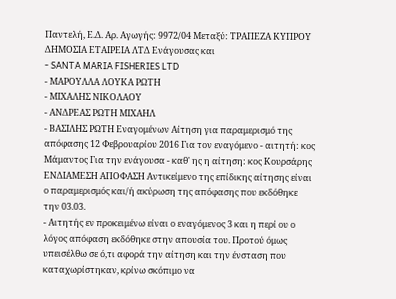Παντελή, Ε.Δ. Αρ. Αγωγής: 9972/04 Μεταξύ: ΤΡΑΠΕΖΑ ΚΥΠΡΟΥ ΔΗΜΟΣΙΑ ΕΤΑΙΡΕΙΑ ΛΤΔ Ενάγουσας και
- SANTA MARIA FISHERIES LTD
- ΜΑΡΟΥΛΛΑ ΛΟΥΚΑ ΡΩΤΗ
- ΜΙΧΑΛΗΣ ΝΙΚΟΛΑΟΥ
- ΑΝΔΡΕΑΣ ΡΩΤΗ ΜΙΧΑΗΛ
- ΒΑΣΙΛΗΣ ΡΩΤΗ Εναγομένων Αίτηση για παραμερισμό της απόφασης 12 Φεβρουαρίου 2016 Για τον εναγόμενο - αιτητή: κος Μάμαντος Για την ενάγουσα - καθ' ης η αίτηση: κος Κουρσάρης ΕΝΔΙΑΜΕΣΗ ΑΠΟΦΑΣΗ Αντικείμενο της επίδικης αίτησης είναι ο παραμερισμός και/ή ακύρωση της απόφασης που εκδόθηκε την 03.03.
- Αιτητής εν προκειμένω είναι ο εναγόμενος 3 και η περί ου ο λόγος απόφαση εκδόθηκε στην απουσία του. Προτού όμως υπεισέλθω σε ό,τι αφορά την αίτηση και την ένσταση που καταχωρίστηκαν, κρίνω σκόπιμο να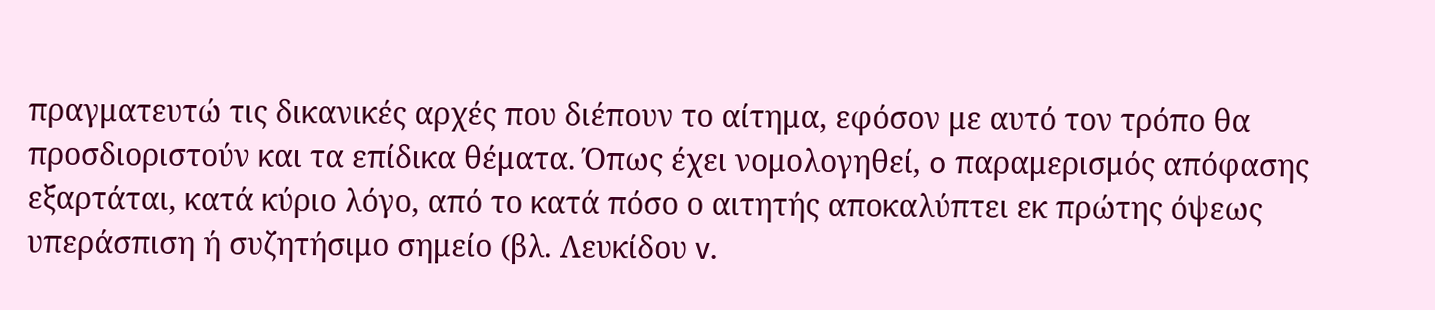πραγματευτώ τις δικανικές αρχές που διέπουν το αίτημα, εφόσον με αυτό τον τρόπο θα προσδιοριστούν και τα επίδικα θέματα. Όπως έχει νομολογηθεί, o παραμερισμός απόφασης εξαρτάται, κατά κύριο λόγο, από το κατά πόσο ο αιτητής αποκαλύπτει εκ πρώτης όψεως υπεράσπιση ή συζητήσιμο σημείο (βλ. Λευκίδου v.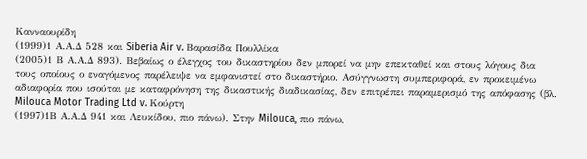Κανναουρίδη
(1999)1 Α.Α.Δ 528 και Siberia Air v. Βαρασίδα Πουλλίκα
(2005)1 Β Α.Α.Δ 893). Βεβαίως ο έλεγχος του δικαστηρίου δεν μπορεί να μην επεκταθεί και στους λόγους δια τους οποίους ο εναγόμενος παρέλειψε να εμφανιστεί στο δικαστήριο. Ασύγγνωστη συμπεριφορά, εν προκειμένω αδιαφορία που ισούται με καταφρόνηση της δικαστικής διαδικασίας, δεν επιτρέπει παραμερισμό της απόφασης (βλ. Milouca Motor Trading Ltd v. Κούρτη
(1997)1Β Α.Α.Δ 941 και Λευκίδου, πιο πάνω). Στην Milouca, πιο πάνω,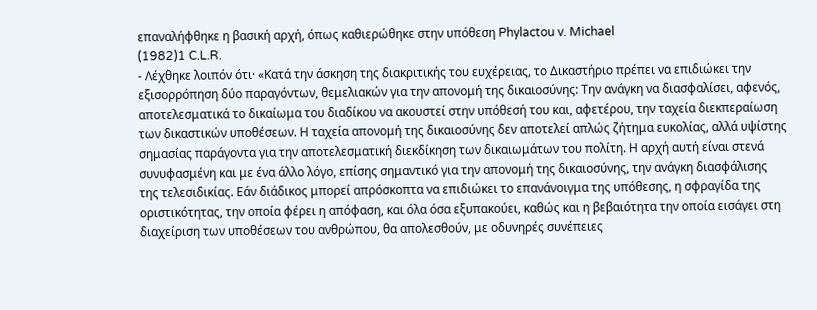επαναλήφθηκε η βασική αρχή, όπως καθιερώθηκε στην υπόθεση Phylactou v. Michael
(1982)1 C.L.R.
- Λέχθηκε λοιπόν ότι· «Κατά την άσκηση της διακριτικής του ευχέρειας, το Δικαστήριο πρέπει να επιδιώκει την εξισορρόπηση δύο παραγόντων, θεμελιακών για την απονομή της δικαιοσύνης: Την ανάγκη να διασφαλίσει, αφενός, αποτελεσματικά το δικαίωμα του διαδίκου να ακουστεί στην υπόθεσή του και, αφετέρου, την ταχεία διεκπεραίωση των δικαστικών υποθέσεων. Η ταχεία απονομή της δικαιοσύνης δεν αποτελεί απλώς ζήτημα ευκολίας, αλλά υψίστης σημασίας παράγοντα για την αποτελεσματική διεκδίκηση των δικαιωμάτων του πολίτη. Η αρχή αυτή είναι στενά συνυφασμένη και με ένα άλλο λόγο, επίσης σημαντικό για την απονομή της δικαιοσύνης, την ανάγκη διασφάλισης της τελεσιδικίας. Εάν διάδικος μπορεί απρόσκοπτα να επιδιώκει το επανάνοιγμα της υπόθεσης, η σφραγίδα της οριστικότητας, την οποία φέρει η απόφαση, και όλα όσα εξυπακούει, καθώς και η βεβαιότητα την οποία εισάγει στη διαχείριση των υποθέσεων του ανθρώπου, θα απολεσθούν, με οδυνηρές συνέπειες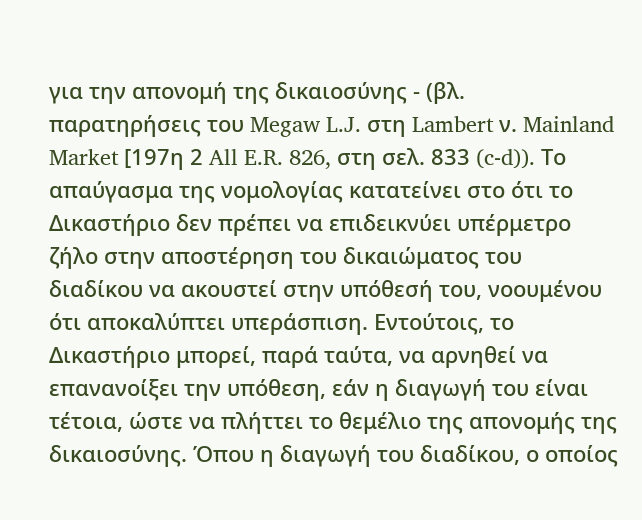για την απονομή της δικαιοσύνης - (βλ. παρατηρήσεις του Megaw L.J. στη Lambert ν. Mainland Market [197η 2 All E.R. 826, στη σελ. 833 (c-d)). Το απαύγασμα της νομολογίας κατατείνει στο ότι το Δικαστήριο δεν πρέπει να επιδεικνύει υπέρμετρο ζήλο στην αποστέρηση του δικαιώματος του διαδίκου να ακουστεί στην υπόθεσή του, νοουμένου ότι αποκαλύπτει υπεράσπιση. Εντούτοις, το Δικαστήριο μπορεί, παρά ταύτα, να αρνηθεί να επανανοίξει την υπόθεση, εάν η διαγωγή του είναι τέτοια, ώστε να πλήττει το θεμέλιο της απονομής της δικαιοσύνης. Όπου η διαγωγή του διαδίκου, ο οποίος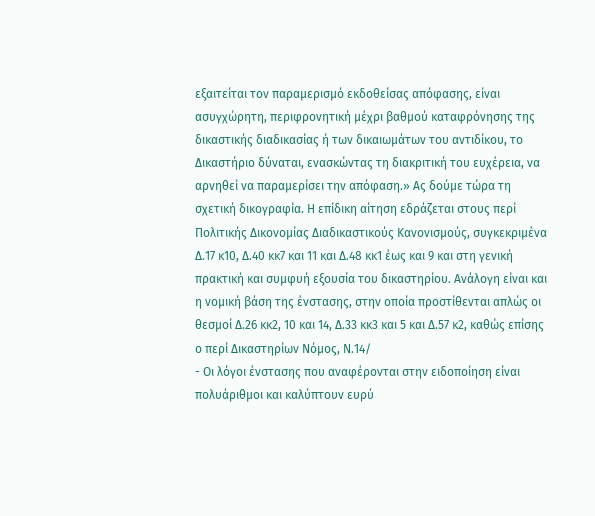εξαιτείται τον παραμερισμό εκδοθείσας απόφασης, είναι ασυγχώρητη, περιφρονητική μέχρι βαθμού καταφρόνησης της δικαστικής διαδικασίας ή των δικαιωμάτων του αντιδίκου, το Δικαστήριο δύναται, ενασκώντας τη διακριτική του ευχέρεια, να αρνηθεί να παραμερίσει την απόφαση.» Ας δούμε τώρα τη σχετική δικογραφία. Η επίδικη αίτηση εδράζεται στους περί Πολιτικής Δικονομίας Διαδικαστικούς Κανονισμούς, συγκεκριμένα Δ.17 κ10, Δ.40 κκ7 και 11 και Δ.48 κκ1 έως και 9 και στη γενική πρακτική και συμφυή εξουσία του δικαστηρίου. Ανάλογη είναι και η νομική βάση της ένστασης, στην οποία προστίθενται απλώς οι θεσμοί Δ.26 κκ2, 10 και 14, Δ.33 κκ3 και 5 και Δ.57 κ2, καθώς επίσης ο περί Δικαστηρίων Νόμος, Ν.14/
- Οι λόγοι ένστασης που αναφέρονται στην ειδοποίηση είναι πολυάριθμοι και καλύπτουν ευρύ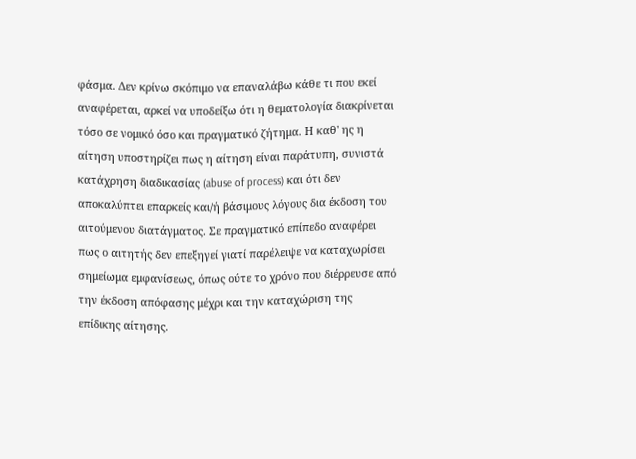φάσμα. Δεν κρίνω σκόπιμο να επαναλάβω κάθε τι που εκεί αναφέρεται, αρκεί να υποδείξω ότι η θεματολογία διακρίνεται τόσο σε νομικό όσο και πραγματικό ζήτημα. Η καθ' ης η αίτηση υποστηρίζει πως η αίτηση είναι παράτυπη, συνιστά κατάχρηση διαδικασίας (abuse of process) και ότι δεν αποκαλύπτει επαρκείς και/ή βάσιμους λόγους δια έκδοση του αιτούμενου διατάγματος. Σε πραγματικό επίπεδο αναφέρει πως ο αιτητής δεν επεξηγεί γιατί παρέλειψε να καταχωρίσει σημείωμα εμφανίσεως, όπως ούτε το χρόνο που διέρρευσε από την έκδοση απόφασης μέχρι και την καταχώριση της επίδικης αίτησης.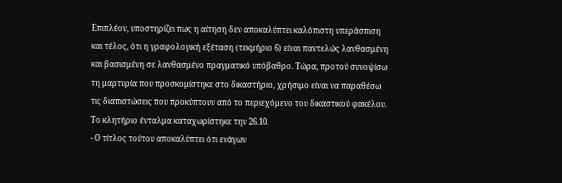Επιπλέον, υποστηρίζει πως η αίτηση δεν αποκαλύπτει καλόπιστη υπεράσπιση και τέλος, ότι η γραφολογική εξέταση (τεκμήριο 6) είναι παντελώς λανθασμένη και βασισμένη σε λανθασμένο πραγματικό υπόβαθρο. Τώρα, προτού συνοψίσω τη μαρτυρία που προσκομίστηκε στο δικαστήριο, χρήσιμο είναι να παραθέσω τις διαπιστώσεις που προκύπτουν από το περιεχόμενο του δικαστικού φακέλου. Το κλητήριο ένταλμα καταχωρίστηκε την 26.10.
- Ο τίτλος τούτου αποκαλύπτει ότι ενάγων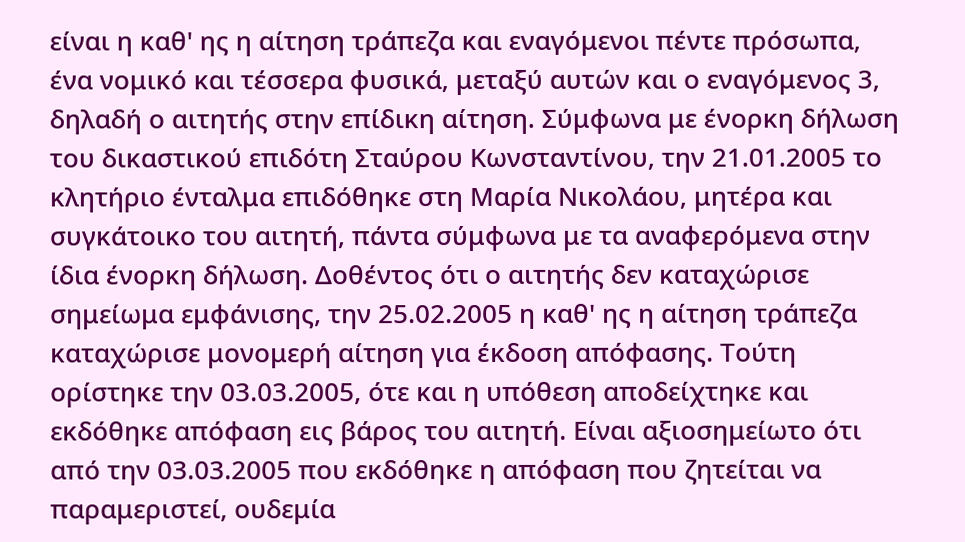είναι η καθ' ης η αίτηση τράπεζα και εναγόμενοι πέντε πρόσωπα, ένα νομικό και τέσσερα φυσικά, μεταξύ αυτών και ο εναγόμενος 3, δηλαδή ο αιτητής στην επίδικη αίτηση. Σύμφωνα με ένορκη δήλωση του δικαστικού επιδότη Σταύρου Κωνσταντίνου, την 21.01.2005 το κλητήριο ένταλμα επιδόθηκε στη Μαρία Νικολάου, μητέρα και συγκάτοικο του αιτητή, πάντα σύμφωνα με τα αναφερόμενα στην ίδια ένορκη δήλωση. Δοθέντος ότι ο αιτητής δεν καταχώρισε σημείωμα εμφάνισης, την 25.02.2005 η καθ' ης η αίτηση τράπεζα καταχώρισε μονομερή αίτηση για έκδοση απόφασης. Τούτη ορίστηκε την 03.03.2005, ότε και η υπόθεση αποδείχτηκε και εκδόθηκε απόφαση εις βάρος του αιτητή. Είναι αξιοσημείωτο ότι από την 03.03.2005 που εκδόθηκε η απόφαση που ζητείται να παραμεριστεί, ουδεμία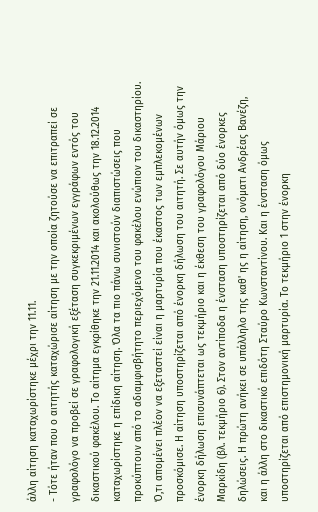άλλη αίτηση καταχωρίστηκε μέχρι την 11.11.
- Τότε ήταν που ο αιτητής καταχώρισε αίτηση με την οποία ζητούσε να επιτραπεί σε γραφολόγο να προβεί σε γραφολογική εξέταση συγκεκριμένων εγγράφων εντός του δικαστικού φακέλου. Το αίτημα εγκρίθηκε την 21.11.2014 και ακολούθως την 18.12.2014 καταχωρίστηκε η επίδικη αίτηση. Όλα τα πιο πάνω συνιστούν διαπιστώσεις που προκύπτουν από το αδιαμφισβήτητο περιεχόμενο του φακέλου ενώπιον του δικαστηρίου. Ό,τι απομένει πλέον να εξεταστεί είναι η μαρτυρία που έκαστος των εμπλεκομένων προσκόμισε. Η αίτηση υποστηρίζεται από ένορκη δήλωση του αιτητή. Σε αυτήν όμως την ένορκη δήλωση επισυνάπτεται ως τεκμήριο και η έκθεση του γραφολόγου Μάριου Μαρκίδη (βλ. τεκμήριο 6). Στον αντίποδα η ένσταση υποστηρίζεται από δύο ένορκες δηλώσεις. Η πρώτη ανήκει σε υπάλληλο της καθ' ης η αίτηση, ονόματι Ανδρέας Βανέζη, και η άλλη στο δικαστικό επιδότη Σταύρο Κωνσταντίνου. Και η ένσταση όμως υποστηρίζεται από επιστημονική μαρτυρία. Το τεκμήριο 1 στην ένορκη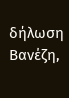δήλωση Βανέζη,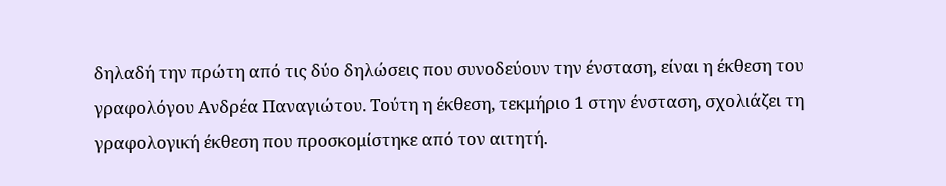δηλαδή την πρώτη από τις δύο δηλώσεις που συνοδεύουν την ένσταση, είναι η έκθεση του γραφολόγου Ανδρέα Παναγιώτου. Τούτη η έκθεση, τεκμήριο 1 στην ένσταση, σχολιάζει τη γραφολογική έκθεση που προσκομίστηκε από τον αιτητή.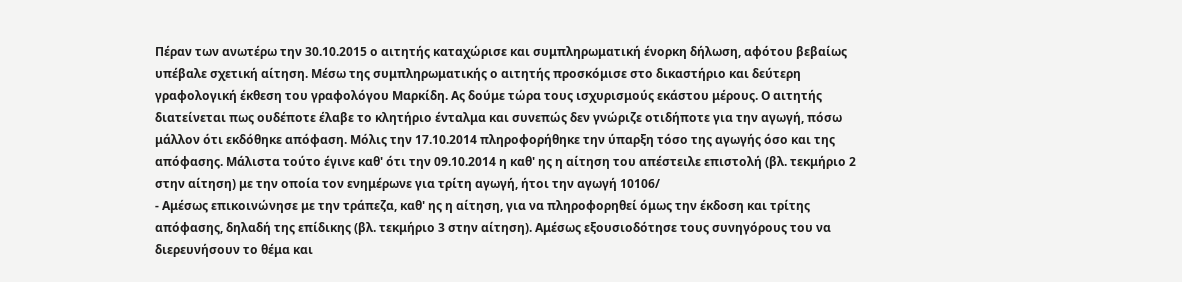Πέραν των ανωτέρω την 30.10.2015 ο αιτητής καταχώρισε και συμπληρωματική ένορκη δήλωση, αφότου βεβαίως υπέβαλε σχετική αίτηση. Μέσω της συμπληρωματικής ο αιτητής προσκόμισε στο δικαστήριο και δεύτερη γραφολογική έκθεση του γραφολόγου Μαρκίδη. Ας δούμε τώρα τους ισχυρισμούς εκάστου μέρους. Ο αιτητής διατείνεται πως ουδέποτε έλαβε το κλητήριο ένταλμα και συνεπώς δεν γνώριζε οτιδήποτε για την αγωγή, πόσω μάλλον ότι εκδόθηκε απόφαση. Μόλις την 17.10.2014 πληροφορήθηκε την ύπαρξη τόσο της αγωγής όσο και της απόφασης. Μάλιστα τούτο έγινε καθ' ότι την 09.10.2014 η καθ' ης η αίτηση του απέστειλε επιστολή (βλ. τεκμήριο 2 στην αίτηση) με την οποία τον ενημέρωνε για τρίτη αγωγή, ήτοι την αγωγή 10106/
- Αμέσως επικοινώνησε με την τράπεζα, καθ' ης η αίτηση, για να πληροφορηθεί όμως την έκδοση και τρίτης απόφασης, δηλαδή της επίδικης (βλ. τεκμήριο 3 στην αίτηση). Αμέσως εξουσιοδότησε τους συνηγόρους του να διερευνήσουν το θέμα και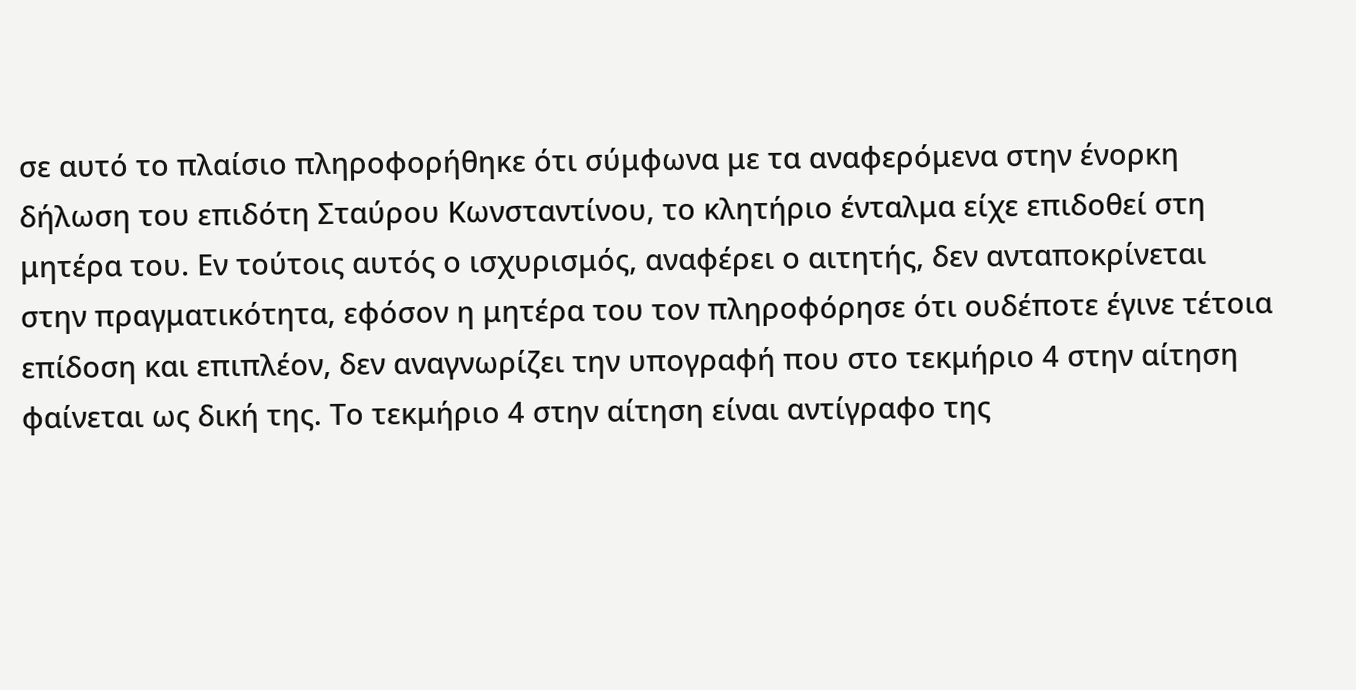σε αυτό το πλαίσιο πληροφορήθηκε ότι σύμφωνα με τα αναφερόμενα στην ένορκη δήλωση του επιδότη Σταύρου Κωνσταντίνου, το κλητήριο ένταλμα είχε επιδοθεί στη μητέρα του. Εν τούτοις αυτός ο ισχυρισμός, αναφέρει ο αιτητής, δεν ανταποκρίνεται στην πραγματικότητα, εφόσον η μητέρα του τον πληροφόρησε ότι ουδέποτε έγινε τέτοια επίδοση και επιπλέον, δεν αναγνωρίζει την υπογραφή που στο τεκμήριο 4 στην αίτηση φαίνεται ως δική της. Το τεκμήριο 4 στην αίτηση είναι αντίγραφο της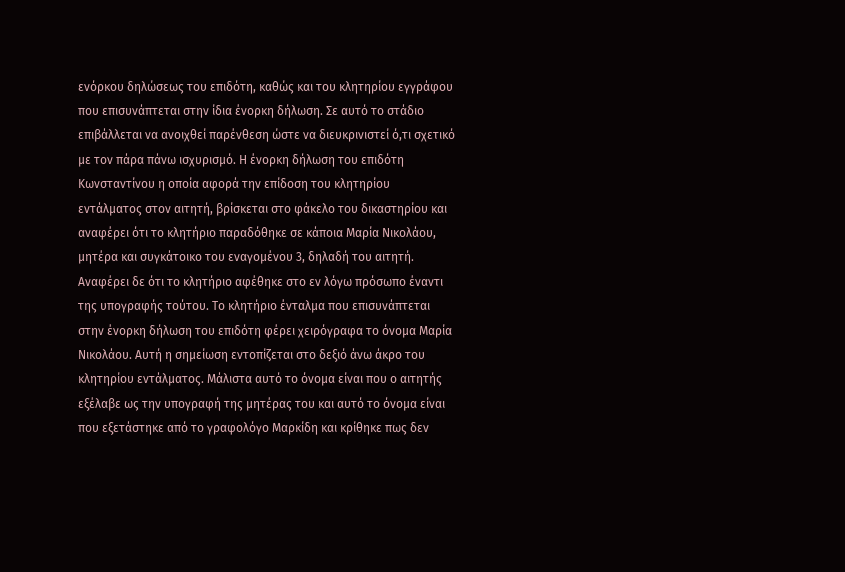ενόρκου δηλώσεως του επιδότη, καθώς και του κλητηρίου εγγράφου που επισυνάπτεται στην ίδια ένορκη δήλωση. Σε αυτό το στάδιο επιβάλλεται να ανοιχθεί παρένθεση ώστε να διευκρινιστεί ό,τι σχετικό με τον πάρα πάνω ισχυρισμό. Η ένορκη δήλωση του επιδότη Κωνσταντίνου η οποία αφορά την επίδοση του κλητηρίου εντάλματος στον αιτητή, βρίσκεται στο φάκελο του δικαστηρίου και αναφέρει ότι το κλητήριο παραδόθηκε σε κάποια Μαρία Νικολάου, μητέρα και συγκάτοικο του εναγομένου 3, δηλαδή του αιτητή. Αναφέρει δε ότι το κλητήριο αφέθηκε στο εν λόγω πρόσωπο έναντι της υπογραφής τούτου. Το κλητήριο ένταλμα που επισυνάπτεται στην ένορκη δήλωση του επιδότη φέρει χειρόγραφα το όνομα Μαρία Νικολάου. Αυτή η σημείωση εντοπίζεται στο δεξιό άνω άκρο του κλητηρίου εντάλματος. Μάλιστα αυτό το όνομα είναι που ο αιτητής εξέλαβε ως την υπογραφή της μητέρας του και αυτό το όνομα είναι που εξετάστηκε από το γραφολόγο Μαρκίδη και κρίθηκε πως δεν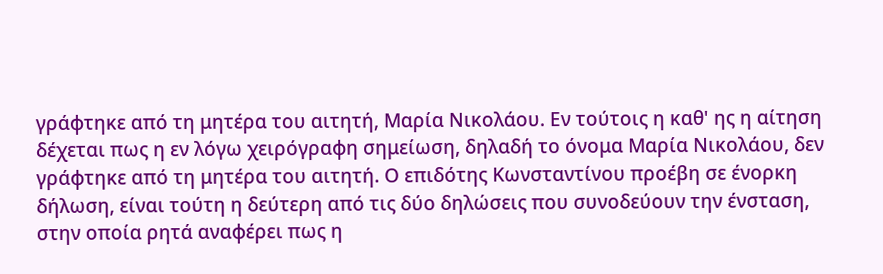γράφτηκε από τη μητέρα του αιτητή, Μαρία Νικολάου. Εν τούτοις η καθ' ης η αίτηση δέχεται πως η εν λόγω χειρόγραφη σημείωση, δηλαδή το όνομα Μαρία Νικολάου, δεν γράφτηκε από τη μητέρα του αιτητή. Ο επιδότης Κωνσταντίνου προέβη σε ένορκη δήλωση, είναι τούτη η δεύτερη από τις δύο δηλώσεις που συνοδεύουν την ένσταση, στην οποία ρητά αναφέρει πως η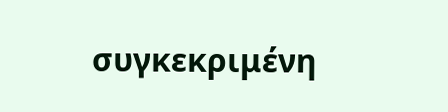συγκεκριμένη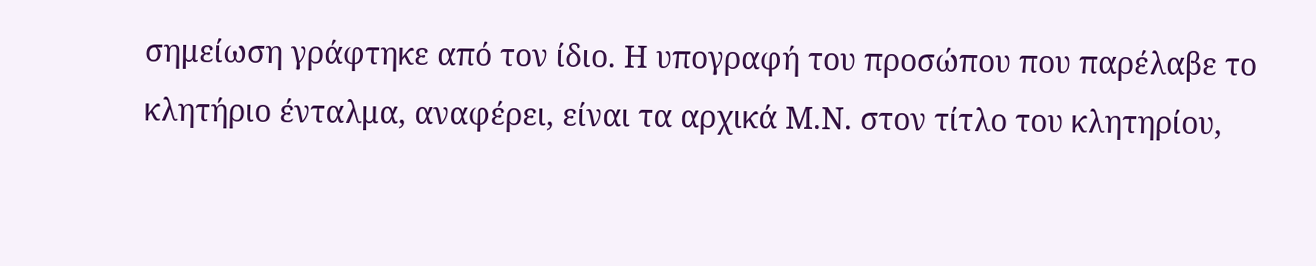σημείωση γράφτηκε από τον ίδιο. Η υπογραφή του προσώπου που παρέλαβε το κλητήριο ένταλμα, αναφέρει, είναι τα αρχικά Μ.Ν. στον τίτλο του κλητηρίου,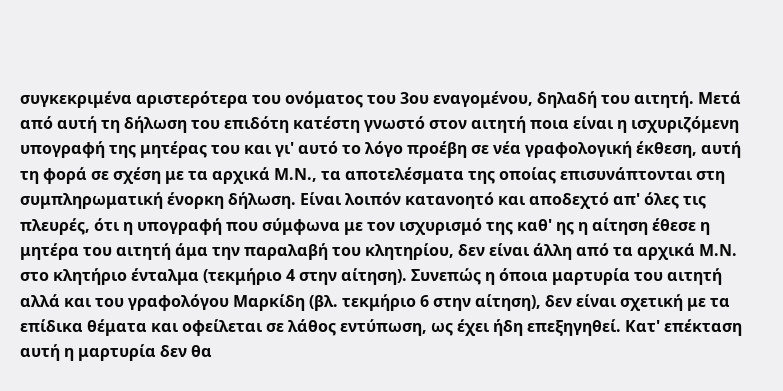συγκεκριμένα αριστερότερα του ονόματος του 3ου εναγομένου, δηλαδή του αιτητή. Μετά από αυτή τη δήλωση του επιδότη κατέστη γνωστό στον αιτητή ποια είναι η ισχυριζόμενη υπογραφή της μητέρας του και γι' αυτό το λόγο προέβη σε νέα γραφολογική έκθεση, αυτή τη φορά σε σχέση με τα αρχικά Μ.Ν., τα αποτελέσματα της οποίας επισυνάπτονται στη συμπληρωματική ένορκη δήλωση. Είναι λοιπόν κατανοητό και αποδεχτό απ' όλες τις πλευρές, ότι η υπογραφή που σύμφωνα με τον ισχυρισμό της καθ' ης η αίτηση έθεσε η μητέρα του αιτητή άμα την παραλαβή του κλητηρίου, δεν είναι άλλη από τα αρχικά Μ.Ν. στο κλητήριο ένταλμα (τεκμήριο 4 στην αίτηση). Συνεπώς η όποια μαρτυρία του αιτητή αλλά και του γραφολόγου Μαρκίδη (βλ. τεκμήριο 6 στην αίτηση), δεν είναι σχετική με τα επίδικα θέματα και οφείλεται σε λάθος εντύπωση, ως έχει ήδη επεξηγηθεί. Κατ' επέκταση αυτή η μαρτυρία δεν θα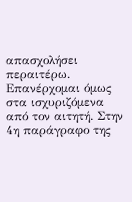απασχολήσει περαιτέρω. Επανέρχομαι όμως στα ισχυριζόμενα από τον αιτητή. Στην 4η παράγραφο της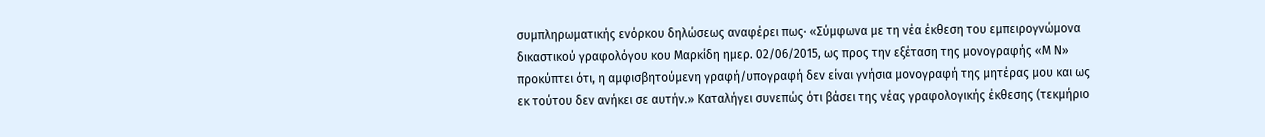συμπληρωματικής ενόρκου δηλώσεως αναφέρει πως· «Σύμφωνα με τη νέα έκθεση του εμπειρογνώμονα δικαστικού γραφολόγου κου Μαρκίδη ημερ. 02/06/2015, ως προς την εξέταση της μονογραφής «Μ Ν» προκύπτει ότι, η αμφισβητούμενη γραφή/υπογραφή δεν είναι γνήσια μονογραφή της μητέρας μου και ως εκ τούτου δεν ανήκει σε αυτήν.» Καταλήγει συνεπώς ότι βάσει της νέας γραφολογικής έκθεσης (τεκμήριο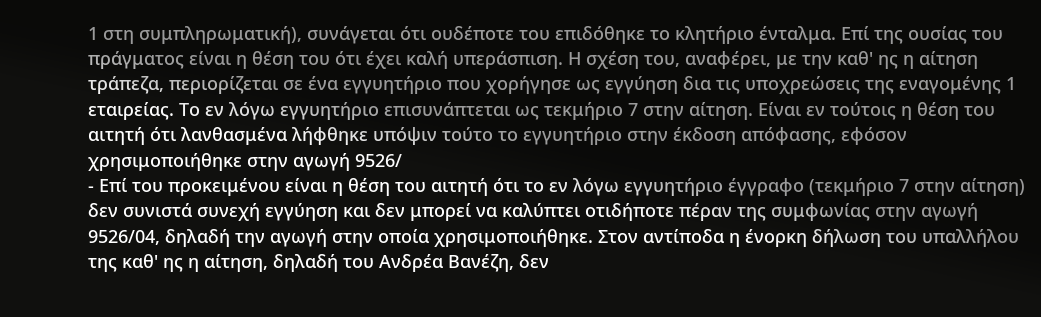1 στη συμπληρωματική), συνάγεται ότι ουδέποτε του επιδόθηκε το κλητήριο ένταλμα. Επί της ουσίας του πράγματος είναι η θέση του ότι έχει καλή υπεράσπιση. Η σχέση του, αναφέρει, με την καθ' ης η αίτηση τράπεζα, περιορίζεται σε ένα εγγυητήριο που χορήγησε ως εγγύηση δια τις υποχρεώσεις της εναγομένης 1 εταιρείας. Το εν λόγω εγγυητήριο επισυνάπτεται ως τεκμήριο 7 στην αίτηση. Είναι εν τούτοις η θέση του αιτητή ότι λανθασμένα λήφθηκε υπόψιν τούτο το εγγυητήριο στην έκδοση απόφασης, εφόσον χρησιμοποιήθηκε στην αγωγή 9526/
- Επί του προκειμένου είναι η θέση του αιτητή ότι το εν λόγω εγγυητήριο έγγραφο (τεκμήριο 7 στην αίτηση) δεν συνιστά συνεχή εγγύηση και δεν μπορεί να καλύπτει οτιδήποτε πέραν της συμφωνίας στην αγωγή 9526/04, δηλαδή την αγωγή στην οποία χρησιμοποιήθηκε. Στον αντίποδα η ένορκη δήλωση του υπαλλήλου της καθ' ης η αίτηση, δηλαδή του Ανδρέα Βανέζη, δεν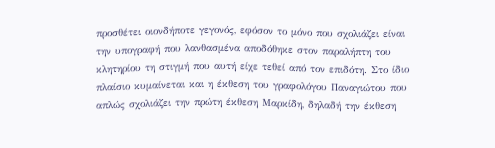προσθέτει οιονδήποτε γεγονός, εφόσον το μόνο που σχολιάζει είναι την υπογραφή που λανθασμένα αποδόθηκε στον παραλήπτη του κλητηρίου τη στιγμή που αυτή είχε τεθεί από τον επιδότη. Στο ίδιο πλαίσιο κυμαίνεται και η έκθεση του γραφολόγου Παναγιώτου που απλώς σχολιάζει την πρώτη έκθεση Μαρκίδη, δηλαδή την έκθεση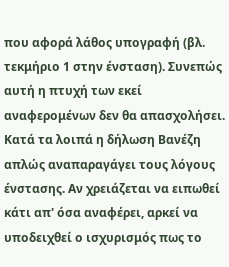που αφορά λάθος υπογραφή (βλ. τεκμήριο 1 στην ένσταση). Συνεπώς αυτή η πτυχή των εκεί αναφερομένων δεν θα απασχολήσει. Κατά τα λοιπά η δήλωση Βανέζη απλώς αναπαραγάγει τους λόγους ένστασης. Αν χρειάζεται να ειπωθεί κάτι απ' όσα αναφέρει, αρκεί να υποδειχθεί ο ισχυρισμός πως το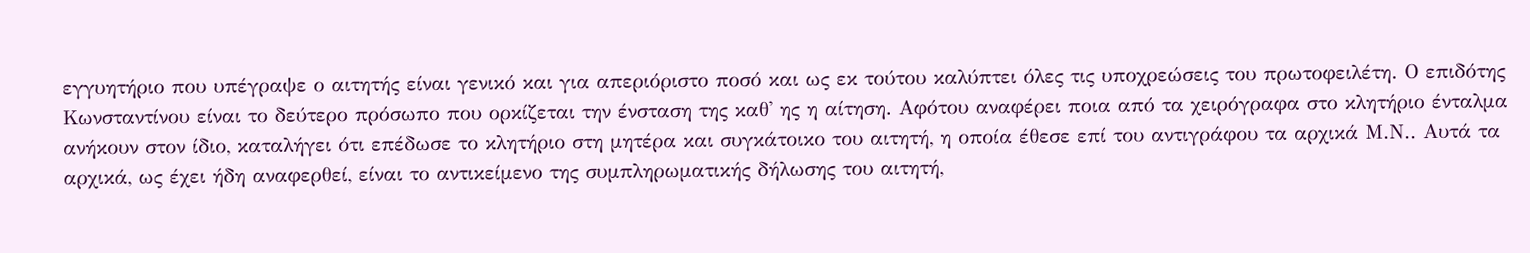εγγυητήριο που υπέγραψε ο αιτητής είναι γενικό και για απεριόριστο ποσό και ως εκ τούτου καλύπτει όλες τις υποχρεώσεις του πρωτοφειλέτη. Ο επιδότης Κωνσταντίνου είναι το δεύτερο πρόσωπο που ορκίζεται την ένσταση της καθ' ης η αίτηση. Αφότου αναφέρει ποια από τα χειρόγραφα στο κλητήριο ένταλμα ανήκουν στον ίδιο, καταλήγει ότι επέδωσε το κλητήριο στη μητέρα και συγκάτοικο του αιτητή, η οποία έθεσε επί του αντιγράφου τα αρχικά Μ.Ν.. Αυτά τα αρχικά, ως έχει ήδη αναφερθεί, είναι το αντικείμενο της συμπληρωματικής δήλωσης του αιτητή,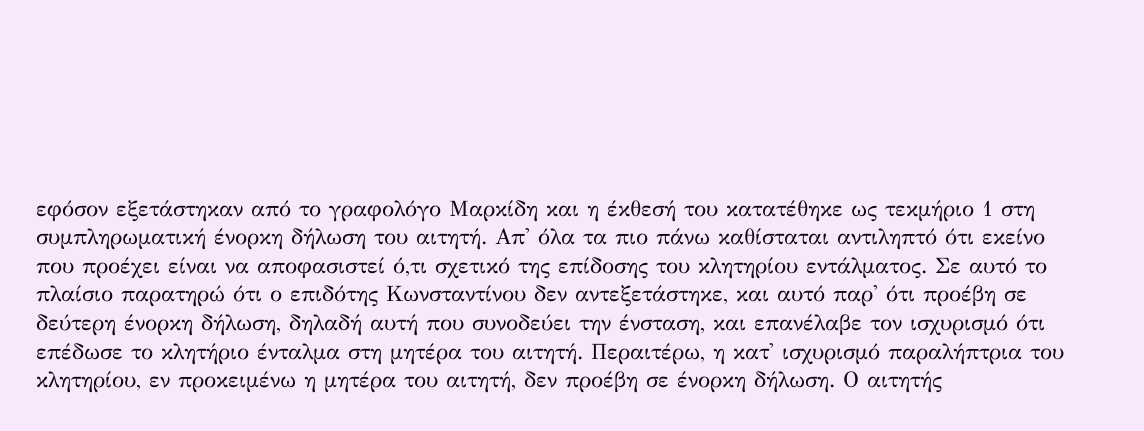εφόσον εξετάστηκαν από το γραφολόγο Μαρκίδη και η έκθεσή του κατατέθηκε ως τεκμήριο 1 στη συμπληρωματική ένορκη δήλωση του αιτητή. Απ' όλα τα πιο πάνω καθίσταται αντιληπτό ότι εκείνο που προέχει είναι να αποφασιστεί ό,τι σχετικό της επίδοσης του κλητηρίου εντάλματος. Σε αυτό το πλαίσιο παρατηρώ ότι ο επιδότης Κωνσταντίνου δεν αντεξετάστηκε, και αυτό παρ' ότι προέβη σε δεύτερη ένορκη δήλωση, δηλαδή αυτή που συνοδεύει την ένσταση, και επανέλαβε τον ισχυρισμό ότι επέδωσε το κλητήριο ένταλμα στη μητέρα του αιτητή. Περαιτέρω, η κατ' ισχυρισμό παραλήπτρια του κλητηρίου, εν προκειμένω η μητέρα του αιτητή, δεν προέβη σε ένορκη δήλωση. Ο αιτητής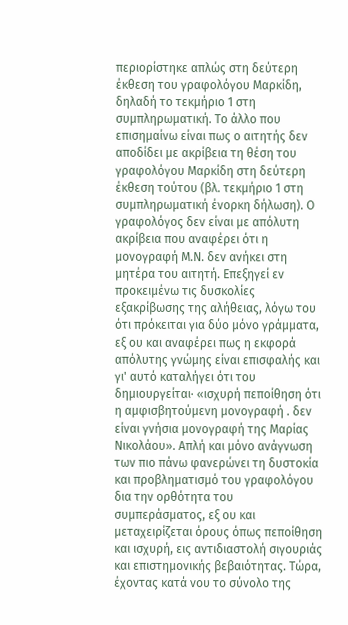περιορίστηκε απλώς στη δεύτερη έκθεση του γραφολόγου Μαρκίδη, δηλαδή το τεκμήριο 1 στη συμπληρωματική. Το άλλο που επισημαίνω είναι πως ο αιτητής δεν αποδίδει με ακρίβεια τη θέση του γραφολόγου Μαρκίδη στη δεύτερη έκθεση τούτου (βλ. τεκμήριο 1 στη συμπληρωματική ένορκη δήλωση). Ο γραφολόγος δεν είναι με απόλυτη ακρίβεια που αναφέρει ότι η μονογραφή Μ.Ν. δεν ανήκει στη μητέρα του αιτητή. Επεξηγεί εν προκειμένω τις δυσκολίες εξακρίβωσης της αλήθειας, λόγω του ότι πρόκειται για δύο μόνο γράμματα, εξ ου και αναφέρει πως η εκφορά απόλυτης γνώμης είναι επισφαλής και γι' αυτό καταλήγει ότι του δημιουργείται· «ισχυρή πεποίθηση ότι η αμφισβητούμενη μονογραφή . δεν είναι γνήσια μονογραφή της Μαρίας Νικολάου». Απλή και μόνο ανάγνωση των πιο πάνω φανερώνει τη δυστοκία και προβληματισμό του γραφολόγου δια την ορθότητα του συμπεράσματος, εξ ου και μεταχειρίζεται όρους όπως πεποίθηση και ισχυρή, εις αντιδιαστολή σιγουριάς και επιστημονικής βεβαιότητας. Τώρα, έχοντας κατά νου το σύνολο της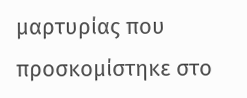μαρτυρίας που προσκομίστηκε στο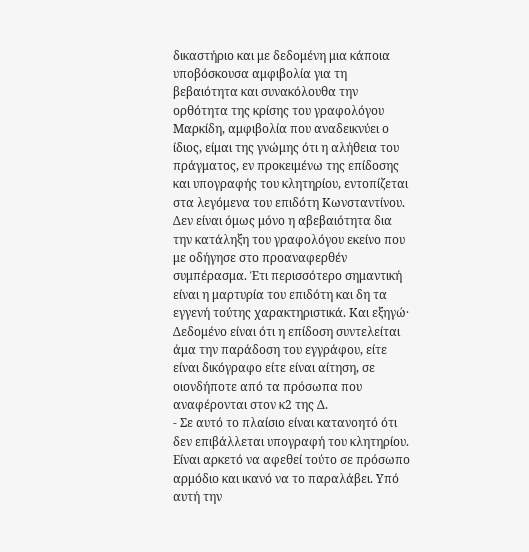δικαστήριο και με δεδομένη μια κάποια υποβόσκουσα αμφιβολία για τη βεβαιότητα και συνακόλουθα την ορθότητα της κρίσης του γραφολόγου Μαρκίδη, αμφιβολία που αναδεικνύει ο ίδιος, είμαι της γνώμης ότι η αλήθεια του πράγματος, εν προκειμένω της επίδοσης και υπογραφής του κλητηρίου, εντοπίζεται στα λεγόμενα του επιδότη Κωνσταντίνου. Δεν είναι όμως μόνο η αβεβαιότητα δια την κατάληξη του γραφολόγου εκείνο που με οδήγησε στο προαναφερθέν συμπέρασμα. Έτι περισσότερο σημαντική είναι η μαρτυρία του επιδότη και δη τα εγγενή τούτης χαρακτηριστικά. Και εξηγώ· Δεδομένο είναι ότι η επίδοση συντελείται άμα την παράδοση του εγγράφου, είτε είναι δικόγραφο είτε είναι αίτηση, σε οιονδήποτε από τα πρόσωπα που αναφέρονται στον κ2 της Δ.
- Σε αυτό το πλαίσιο είναι κατανοητό ότι δεν επιβάλλεται υπογραφή του κλητηρίου. Είναι αρκετό να αφεθεί τούτο σε πρόσωπο αρμόδιο και ικανό να το παραλάβει. Υπό αυτή την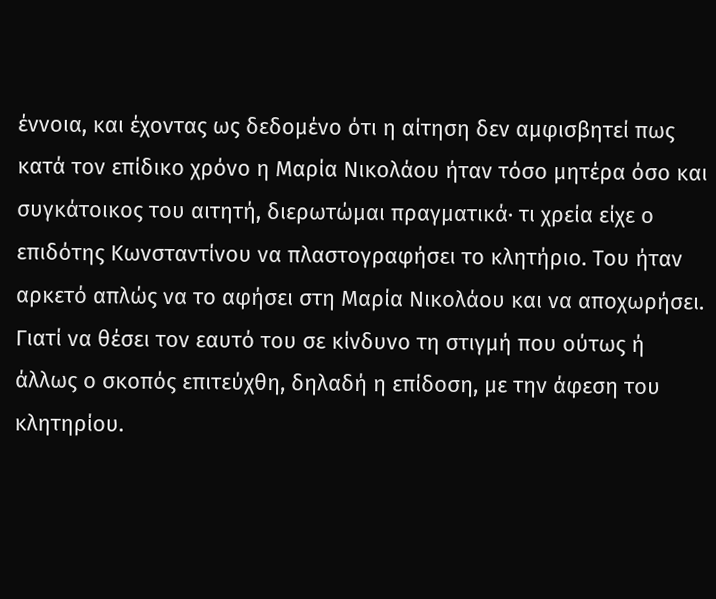έννοια, και έχοντας ως δεδομένο ότι η αίτηση δεν αμφισβητεί πως κατά τον επίδικο χρόνο η Μαρία Νικολάου ήταν τόσο μητέρα όσο και συγκάτοικος του αιτητή, διερωτώμαι πραγματικά· τι χρεία είχε ο επιδότης Κωνσταντίνου να πλαστογραφήσει το κλητήριο. Του ήταν αρκετό απλώς να το αφήσει στη Μαρία Νικολάου και να αποχωρήσει. Γιατί να θέσει τον εαυτό του σε κίνδυνο τη στιγμή που ούτως ή άλλως ο σκοπός επιτεύχθη, δηλαδή η επίδοση, με την άφεση του κλητηρίου.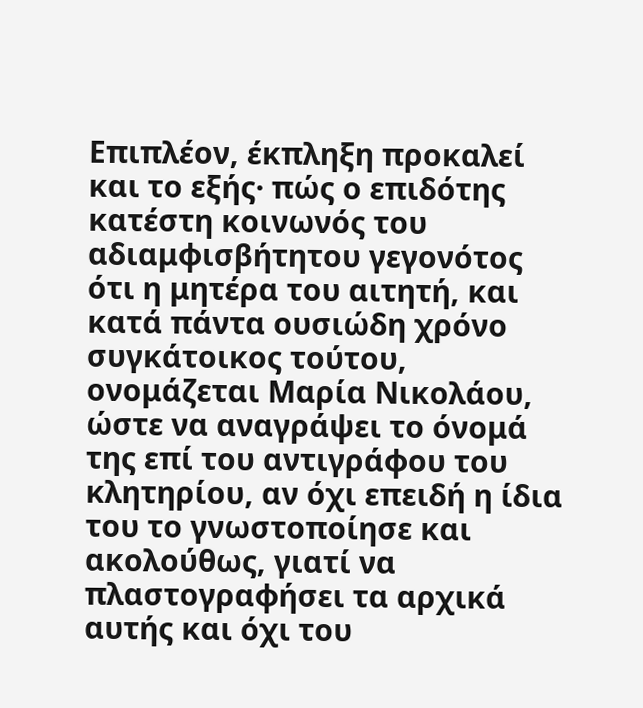Επιπλέον, έκπληξη προκαλεί και το εξής· πώς ο επιδότης κατέστη κοινωνός του αδιαμφισβήτητου γεγονότος ότι η μητέρα του αιτητή, και κατά πάντα ουσιώδη χρόνο συγκάτοικος τούτου, ονομάζεται Μαρία Νικολάου, ώστε να αναγράψει το όνομά της επί του αντιγράφου του κλητηρίου, αν όχι επειδή η ίδια του το γνωστοποίησε και ακολούθως, γιατί να πλαστογραφήσει τα αρχικά αυτής και όχι του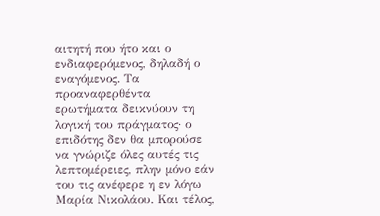αιτητή που ήτο και ο ενδιαφερόμενος, δηλαδή ο εναγόμενος. Τα προαναφερθέντα ερωτήματα δεικνύουν τη λογική του πράγματος· ο επιδότης δεν θα μπορούσε να γνώριζε όλες αυτές τις λεπτομέρειες, πλην μόνο εάν του τις ανέφερε η εν λόγω Μαρία Νικολάου. Και τέλος,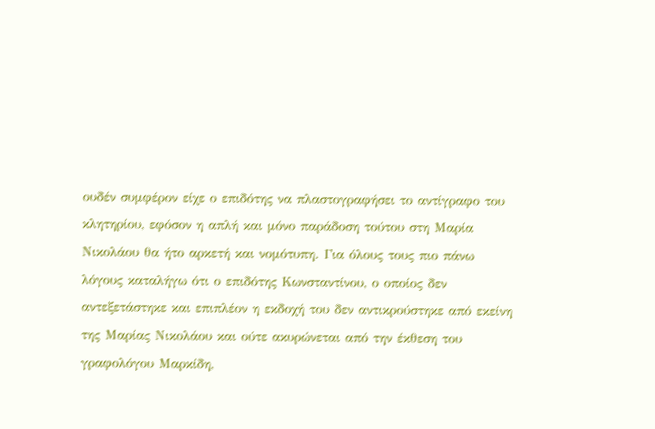ουδέν συμφέρον είχε ο επιδότης να πλαστογραφήσει το αντίγραφο του κλητηρίου, εφόσον η απλή και μόνο παράδοση τούτου στη Μαρία Νικολάου θα ήτο αρκετή και νομότυπη. Για όλους τους πιο πάνω λόγους καταλήγω ότι ο επιδότης Κωνσταντίνου, ο οποίος δεν αντεξετάστηκε και επιπλέον η εκδοχή του δεν αντικρούστηκε από εκείνη της Μαρίας Νικολάου και ούτε ακυρώνεται από την έκθεση του γραφολόγου Μαρκίδη,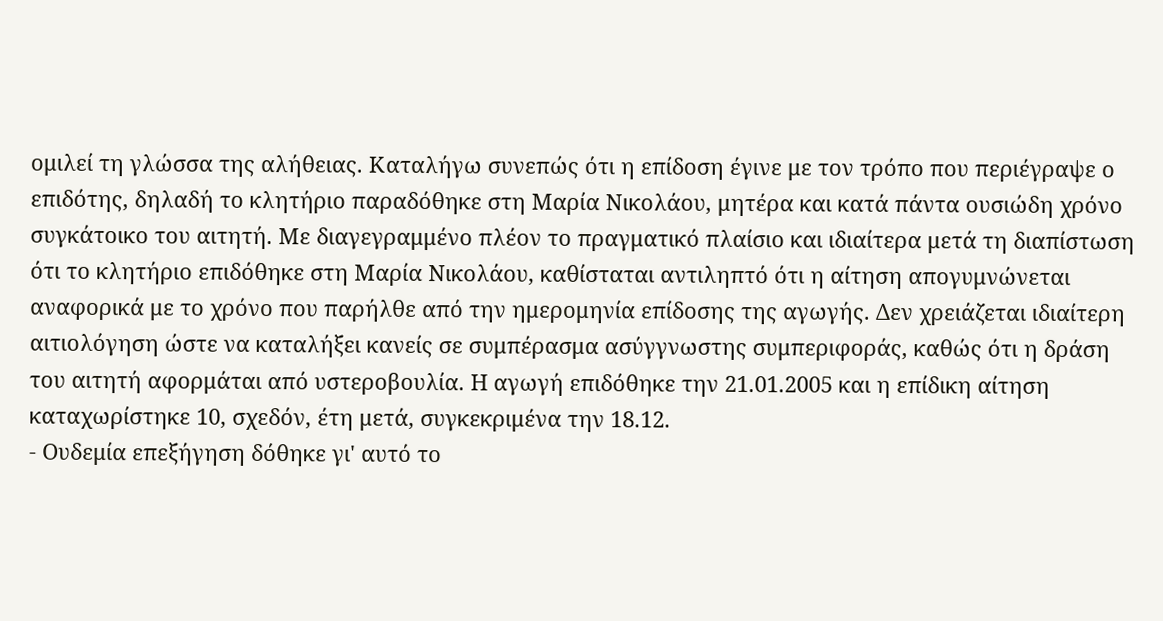ομιλεί τη γλώσσα της αλήθειας. Καταλήγω συνεπώς ότι η επίδοση έγινε με τον τρόπο που περιέγραψε ο επιδότης, δηλαδή το κλητήριο παραδόθηκε στη Μαρία Νικολάου, μητέρα και κατά πάντα ουσιώδη χρόνο συγκάτοικο του αιτητή. Με διαγεγραμμένο πλέον το πραγματικό πλαίσιο και ιδιαίτερα μετά τη διαπίστωση ότι το κλητήριο επιδόθηκε στη Μαρία Νικολάου, καθίσταται αντιληπτό ότι η αίτηση απογυμνώνεται αναφορικά με το χρόνο που παρήλθε από την ημερομηνία επίδοσης της αγωγής. Δεν χρειάζεται ιδιαίτερη αιτιολόγηση ώστε να καταλήξει κανείς σε συμπέρασμα ασύγγνωστης συμπεριφοράς, καθώς ότι η δράση του αιτητή αφορμάται από υστεροβουλία. Η αγωγή επιδόθηκε την 21.01.2005 και η επίδικη αίτηση καταχωρίστηκε 10, σχεδόν, έτη μετά, συγκεκριμένα την 18.12.
- Ουδεμία επεξήγηση δόθηκε γι' αυτό το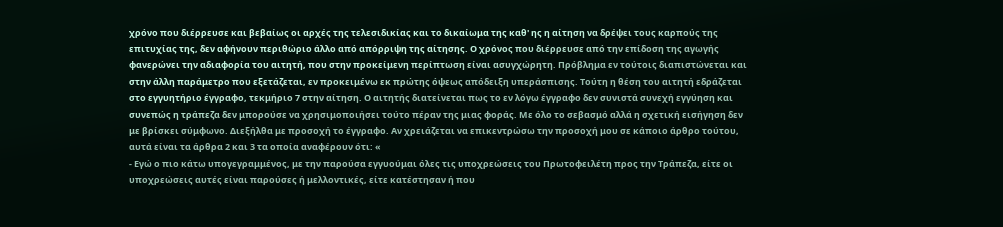χρόνο που διέρρευσε και βεβαίως οι αρχές της τελεσιδικίας και το δικαίωμα της καθ' ης η αίτηση να δρέψει τους καρπούς της επιτυχίας της, δεν αφήνουν περιθώριο άλλο από απόρριψη της αίτησης. Ο χρόνος που διέρρευσε από την επίδοση της αγωγής φανερώνει την αδιαφορία του αιτητή, που στην προκείμενη περίπτωση είναι ασυγχώρητη. Πρόβλημα εν τούτοις διαπιστώνεται και στην άλλη παράμετρο που εξετάζεται, εν προκειμένω εκ πρώτης όψεως απόδειξη υπεράσπισης. Τούτη η θέση του αιτητή εδράζεται στο εγγυητήριο έγγραφο, τεκμήριο 7 στην αίτηση. Ο αιτητής διατείνεται πως το εν λόγω έγγραφο δεν συνιστά συνεχή εγγύηση και συνεπώς η τράπεζα δεν μπορούσε να χρησιμοποιήσει τούτο πέραν της μιας φοράς. Με όλο το σεβασμό αλλά η σχετική εισήγηση δεν με βρίσκει σύμφωνο. Διεξήλθα με προσοχή το έγγραφο. Αν χρειάζεται να επικεντρώσω την προσοχή μου σε κάποιο άρθρο τούτου, αυτά είναι τα άρθρα 2 και 3 τα οποία αναφέρουν ότι: «
- Εγώ ο πιο κάτω υπογεγραμμένος, με την παρούσα εγγυούμαι όλες τις υποχρεώσεις του Πρωτοφειλέτη προς την Τράπεζα, είτε οι υποχρεώσεις αυτές είναι παρούσες ή μελλοντικές, είτε κατέστησαν ή που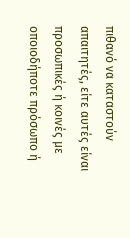πιθανό να καταστούν απαιτητές, είτε αυτές είναι προσωπικές ή κοινές με οποιοδήποτε πρόσωπο ή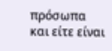πρόσωπα και είτε είναι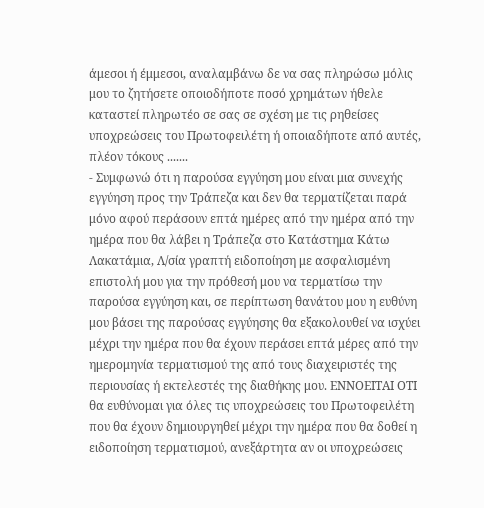άμεσοι ή έμμεσοι, αναλαμβάνω δε να σας πληρώσω μόλις μου το ζητήσετε οποιοδήποτε ποσό χρημάτων ήθελε καταστεί πληρωτέο σε σας σε σχέση με τις ρηθείσες υποχρεώσεις του Πρωτοφειλέτη ή οποιαδήποτε από αυτές, πλέον τόκους .......
- Συμφωνώ ότι η παρούσα εγγύηση μου είναι μια συνεχής εγγύηση προς την Τράπεζα και δεν θα τερματίζεται παρά μόνο αφού περάσουν επτά ημέρες από την ημέρα από την ημέρα που θα λάβει η Τράπεζα στο Κατάστημα Κάτω Λακατάμια, Λ/σία γραπτή ειδοποίηση με ασφαλισμένη επιστολή μου για την πρόθεσή μου να τερματίσω την παρούσα εγγύηση και, σε περίπτωση θανάτου μου η ευθύνη μου βάσει της παρούσας εγγύησης θα εξακολουθεί να ισχύει μέχρι την ημέρα που θα έχουν περάσει επτά μέρες από την ημερομηνία τερματισμού της από τους διαχειριστές της περιουσίας ή εκτελεστές της διαθήκης μου. ΕΝΝΟΕΙΤΑΙ ΟΤΙ θα ευθύνομαι για όλες τις υποχρεώσεις του Πρωτοφειλέτη που θα έχουν δημιουργηθεί μέχρι την ημέρα που θα δοθεί η ειδοποίηση τερματισμού, ανεξάρτητα αν οι υποχρεώσεις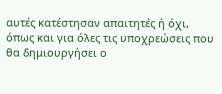αυτές κατέστησαν απαιτητές ή όχι, όπως και για όλες τις υποχρεώσεις που θα δημιουργήσει ο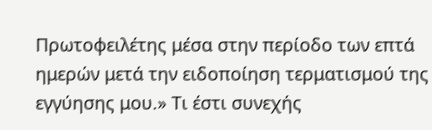Πρωτοφειλέτης μέσα στην περίοδο των επτά ημερών μετά την ειδοποίηση τερματισμού της εγγύησης μου.» Τι έστι συνεχής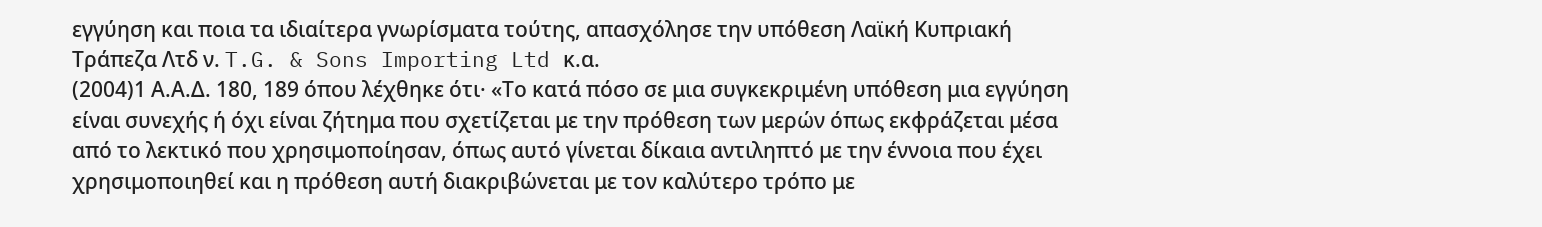εγγύηση και ποια τα ιδιαίτερα γνωρίσματα τούτης, απασχόλησε την υπόθεση Λαϊκή Κυπριακή Τράπεζα Λτδ ν. T.G. & Sons Importing Ltd κ.α.
(2004)1 Α.Α.Δ. 180, 189 όπου λέχθηκε ότι· «Το κατά πόσο σε μια συγκεκριμένη υπόθεση μια εγγύηση είναι συνεχής ή όχι είναι ζήτημα που σχετίζεται με την πρόθεση των μερών όπως εκφράζεται μέσα από το λεκτικό που χρησιμοποίησαν, όπως αυτό γίνεται δίκαια αντιληπτό με την έννοια που έχει χρησιμοποιηθεί και η πρόθεση αυτή διακριβώνεται με τον καλύτερο τρόπο με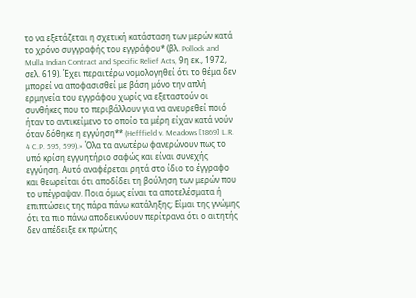το να εξετάζεται η σχετική κατάσταση των μερών κατά το χρόνο συγγραφής του εγγράφου* (βλ. Pollock and Mulla Indian Contract and Specific Relief Acts, 9η εκ., 1972, σελ. 619). Έχει περαιτέρω νομολογηθεί ότι το θέμα δεν μπορεί να αποφασισθεί με βάση μόνο την απλή ερμηνεία του εγγράφου χωρίς να εξεταστούν οι συνθήκες που το περιβάλλουν για να ανευρεθεί ποιό ήταν το αντικείμενο το οποίο τα μέρη είχαν κατά νούν όταν δόθηκε η εγγύηση** (Hefffield v. Meadows [1869] L.R. 4 C.P. 595, 599).» Όλα τα ανωτέρω φανερώνουν πως το υπό κρίση εγγυητήριο σαφώς και είναι συνεχής εγγύηση. Αυτό αναφέρεται ρητά στο ίδιο το έγγραφο και θεωρείται ότι αποδίδει τη βούληση των μερών που το υπέγραψαν. Ποια όμως είναι τα αποτελέσματα ή επιπτώσεις της πάρα πάνω κατάληξης; Είμαι της γνώμης ότι τα πιο πάνω αποδεικνύουν περίτρανα ότι ο αιτητής δεν απέδειξε εκ πρώτης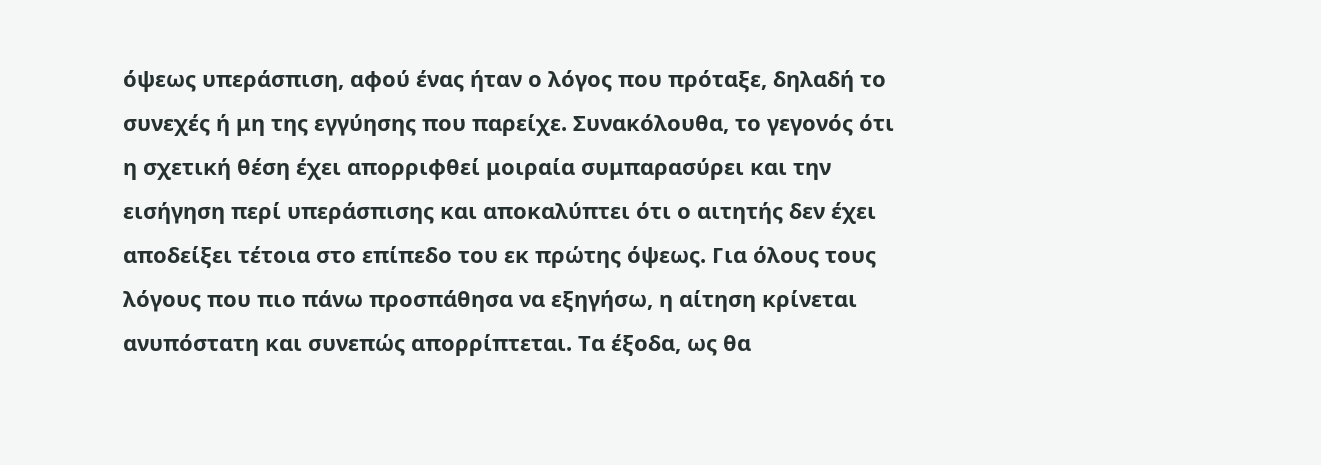όψεως υπεράσπιση, αφού ένας ήταν ο λόγος που πρόταξε, δηλαδή το συνεχές ή μη της εγγύησης που παρείχε. Συνακόλουθα, το γεγονός ότι η σχετική θέση έχει απορριφθεί μοιραία συμπαρασύρει και την εισήγηση περί υπεράσπισης και αποκαλύπτει ότι ο αιτητής δεν έχει αποδείξει τέτοια στο επίπεδο του εκ πρώτης όψεως. Για όλους τους λόγους που πιο πάνω προσπάθησα να εξηγήσω, η αίτηση κρίνεται ανυπόστατη και συνεπώς απορρίπτεται. Τα έξοδα, ως θα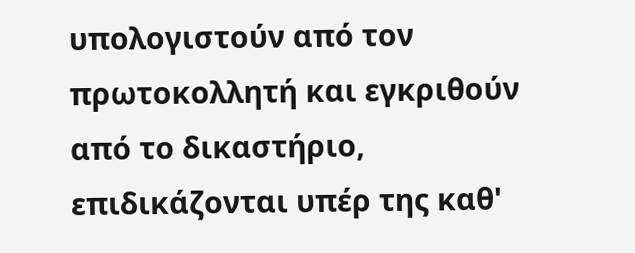υπολογιστούν από τον πρωτοκολλητή και εγκριθούν από το δικαστήριο, επιδικάζονται υπέρ της καθ'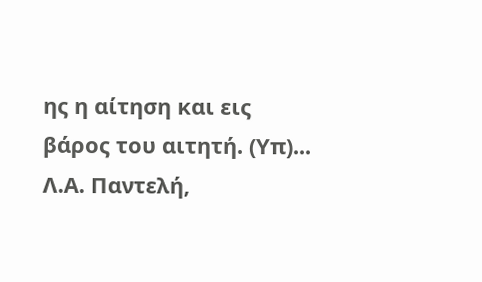ης η αίτηση και εις βάρος του αιτητή. (Υπ)... Λ.Α. Παντελή,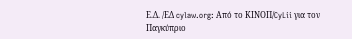Ε.Δ. /ΕΔ cylaw.org: Από το ΚΙΝOΠ/CyLii για τον Παγκύπριο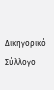Δικηγορικό Σύλλογο